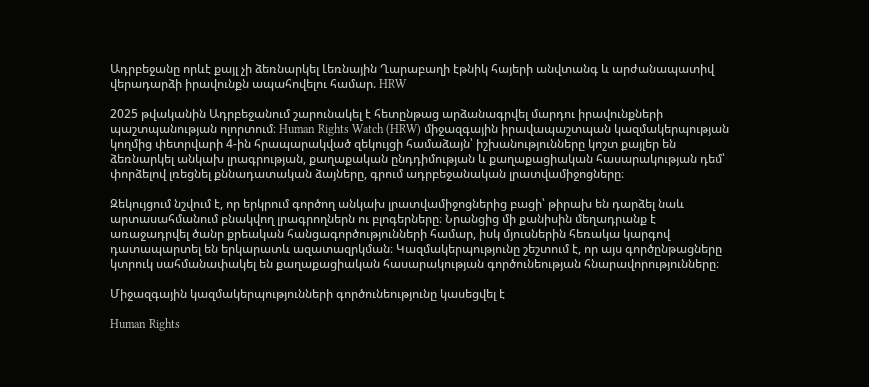Ադրբեջանը որևէ քայլ չի ձեռնարկել Լեռնային Ղարաբաղի էթնիկ հայերի անվտանգ և արժանապատիվ վերադարձի իրավունքն ապահովելու համար. HRW

2025 թվականին Ադրբեջանում շարունակել է հետընթաց արձանագրվել մարդու իրավունքների պաշտպանության ոլորտում։ Human Rights Watch (HRW) միջազգային իրավապաշտպան կազմակերպության կողմից փետրվարի 4-ին հրապարակված զեկույցի համաձայն՝ իշխանությունները կոշտ քայլեր են ձեռնարկել անկախ լրագրության, քաղաքական ընդդիմության և քաղաքացիական հասարակության դեմ՝ փորձելով լռեցնել քննադատական ձայները, գրում ադրբեջանական լրատվամիջոցները։

Զեկույցում նշվում է, որ երկրում գործող անկախ լրատվամիջոցներից բացի՝ թիրախ են դարձել նաև արտասահմանում բնակվող լրագրողներն ու բլոգերները։ Նրանցից մի քանիսին մեղադրանք է առաջադրվել ծանր քրեական հանցագործությունների համար, իսկ մյուսներին հեռակա կարգով դատապարտել են երկարատև ազատազրկման։ Կազմակերպությունը շեշտում է, որ այս գործընթացները կտրուկ սահմանափակել են քաղաքացիական հասարակության գործունեության հնարավորությունները։

Միջազգային կազմակերպությունների գործունեությունը կասեցվել է

Human Rights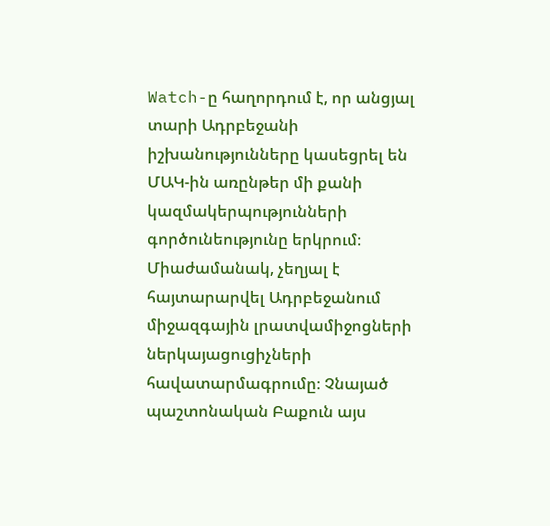Watch-ը հաղորդում է, որ անցյալ տարի Ադրբեջանի իշխանությունները կասեցրել են ՄԱԿ-ին առընթեր մի քանի կազմակերպությունների գործունեությունը երկրում։ Միաժամանակ, չեղյալ է հայտարարվել Ադրբեջանում միջազգային լրատվամիջոցների ներկայացուցիչների հավատարմագրումը։ Չնայած պաշտոնական Բաքուն այս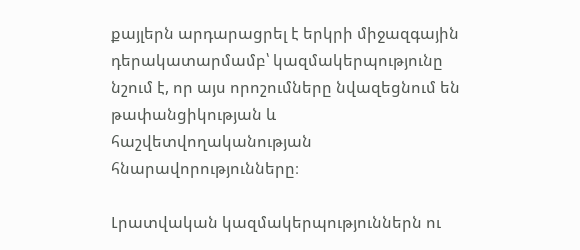քայլերն արդարացրել է երկրի միջազգային դերակատարմամբ՝ կազմակերպությունը նշում է, որ այս որոշումները նվազեցնում են թափանցիկության և հաշվետվողականության հնարավորությունները։

Լրատվական կազմակերպություններն ու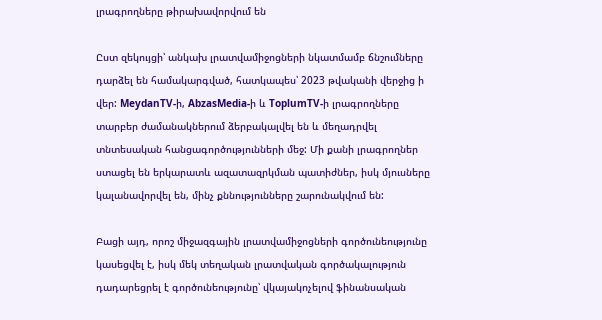լրագրողները թիրախավորվում են

Ըստ զեկույցի՝ անկախ լրատվամիջոցների նկատմամբ ճնշումները դարձել են համակարգված, հատկապես՝ 2023 թվականի վերջից ի վեր: MeydanTV-ի, AbzasMedia-ի և ToplumTV-ի լրագրողները տարբեր ժամանակներում ձերբակալվել են և մեղադրվել տնտեսական հանցագործությունների մեջ: Մի քանի լրագրողներ ստացել են երկարատև ազատազրկման պատիժներ, իսկ մյուսները կալանավորվել են, մինչ քննությունները շարունակվում են:

Բացի այդ, որոշ միջազգային լրատվամիջոցների գործունեությունը կասեցվել է, իսկ մեկ տեղական լրատվական գործակալություն դադարեցրել է գործունեությունը՝ վկայակոչելով ֆինանսական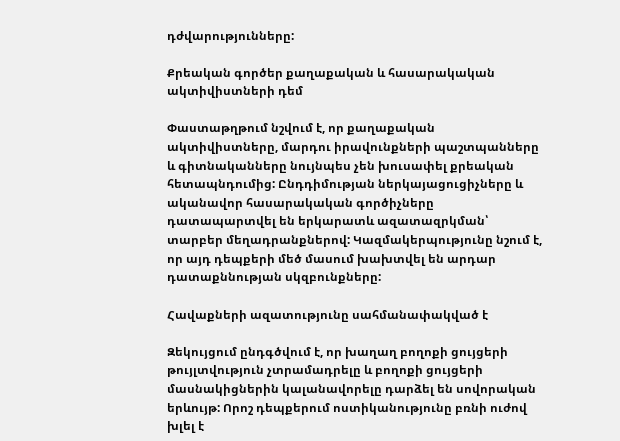դժվարությունները:

Քրեական գործեր քաղաքական և հասարակական ակտիվիստների դեմ

Փաստաթղթում նշվում է, որ քաղաքական ակտիվիստները, մարդու իրավունքների պաշտպանները և գիտնականները նույնպես չեն խուսափել քրեական հետապնդումից: Ընդդիմության ներկայացուցիչները և ականավոր հասարակական գործիչները դատապարտվել են երկարատև ազատազրկման՝ տարբեր մեղադրանքներով: Կազմակերպությունը նշում է, որ այդ դեպքերի մեծ մասում խախտվել են արդար դատաքննության սկզբունքները:

Հավաքների ազատությունը սահմանափակված է

Զեկույցում ընդգծվում է, որ խաղաղ բողոքի ցույցերի թույլտվություն չտրամադրելը և բողոքի ցույցերի մասնակիցներին կալանավորելը դարձել են սովորական երևույթ: Որոշ դեպքերում ոստիկանությունը բռնի ուժով խլել է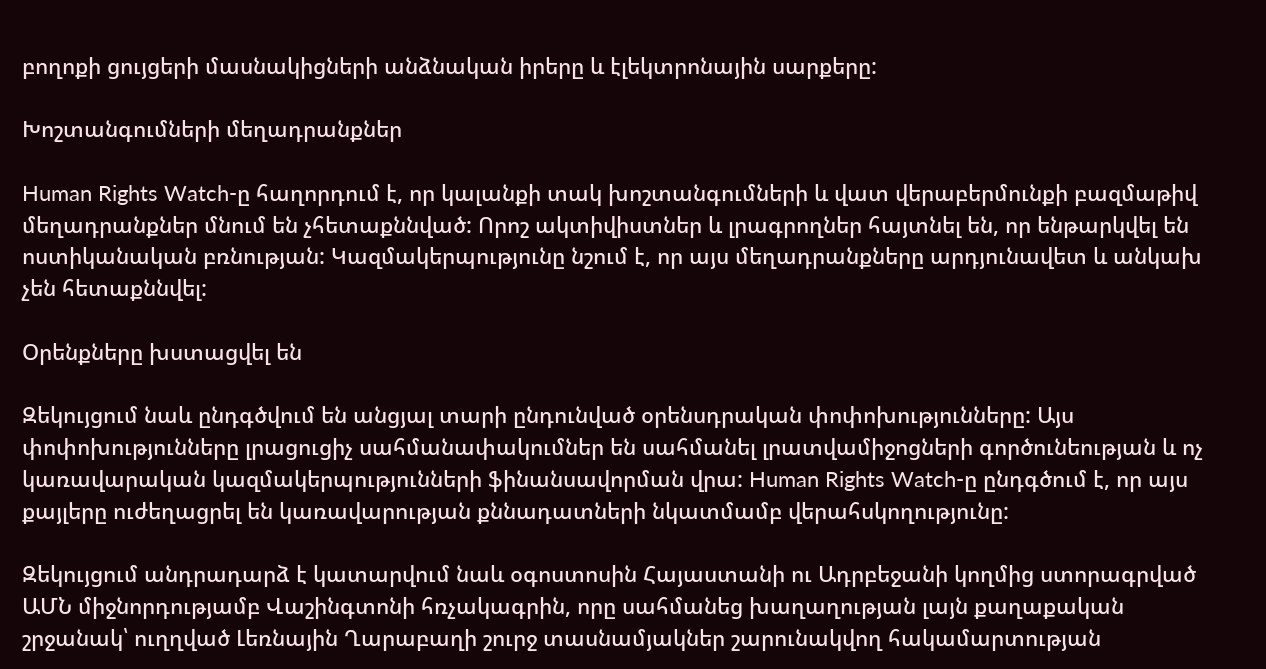բողոքի ցույցերի մասնակիցների անձնական իրերը և էլեկտրոնային սարքերը:

Խոշտանգումների մեղադրանքներ

Human Rights Watch-ը հաղորդում է, որ կալանքի տակ խոշտանգումների և վատ վերաբերմունքի բազմաթիվ մեղադրանքներ մնում են չհետաքննված: Որոշ ակտիվիստներ և լրագրողներ հայտնել են, որ ենթարկվել են ոստիկանական բռնության: Կազմակերպությունը նշում է, որ այս մեղադրանքները արդյունավետ և անկախ չեն հետաքննվել:

Օրենքները խստացվել են

Զեկույցում նաև ընդգծվում են անցյալ տարի ընդունված օրենսդրական փոփոխությունները: Այս փոփոխությունները լրացուցիչ սահմանափակումներ են սահմանել լրատվամիջոցների գործունեության և ոչ կառավարական կազմակերպությունների ֆինանսավորման վրա: Human Rights Watch-ը ընդգծում է, որ այս քայլերը ուժեղացրել են կառավարության քննադատների նկատմամբ վերահսկողությունը:

Զեկույցում անդրադարձ է կատարվում նաև օգոստոսին Հայաստանի ու Ադրբեջանի կողմից ստորագրված ԱՄՆ միջնորդությամբ Վաշինգտոնի հռչակագրին, որը սահմանեց խաղաղության լայն քաղաքական շրջանակ՝ ուղղված Լեռնային Ղարաբաղի շուրջ տասնամյակներ շարունակվող հակամարտության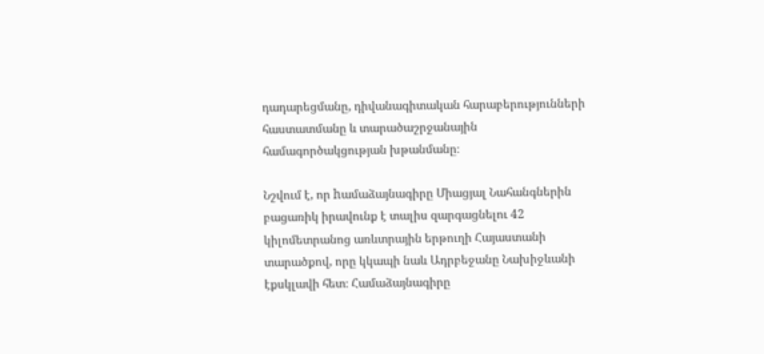դադարեցմանը, դիվանագիտական հարաբերությունների հաստատմանը և տարածաշրջանային համագործակցության խթանմանը։

Նշվում է, որ hամաձայնագիրը Միացյալ Նահանգներին բացառիկ իրավունք է տալիս զարգացնելու 42 կիլոմետրանոց առևտրային երթուղի Հայաստանի տարածքով, որը կկապի նաև Ադրբեջանը Նախիջևանի էքսկլավի հետ։ Համաձայնագիրը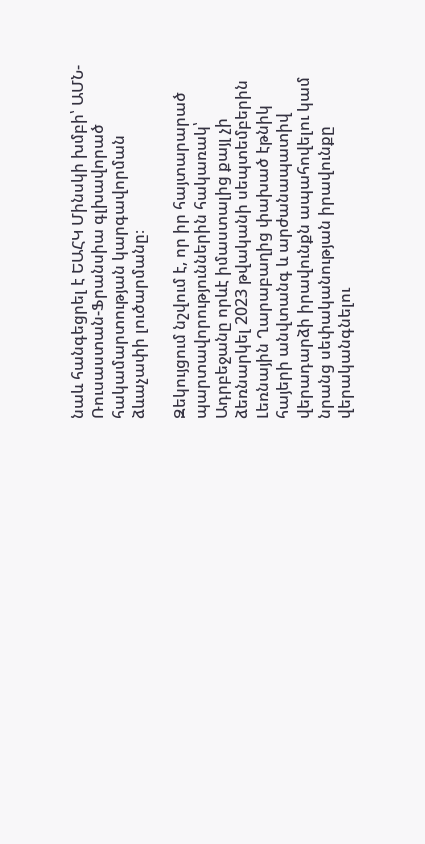նաև հանգեցրել է ԵԱՀԿ Մինսկի խմբի՝ ԱՄՆ-Ռուսաստան-Ֆրանսիա գլխավորած հակամարտության կարգավորման ձևաչափի լուծարմանը։

Զեկույցում նշվում է, որ իր հայտարարած պարտավորություններին հակառակ՝ Ադրբեջանը որևէ իմաստալից քայլ չի ձեռնարկել 2023 թվականի սեպտեմբերին Լեռնային Ղարաբաղից փախած էթնիկ հայերի անվտանգ և արժանապատիվ վերադարձի իրավունքն ապահովելու կամ նրանց սեփականության իրավունքը վերականգնելու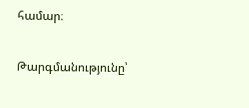համար։

Թարգմանությունը՝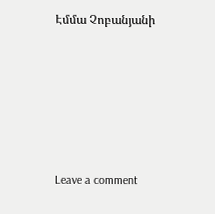Էմմա Չոբանյանի







Leave a comment